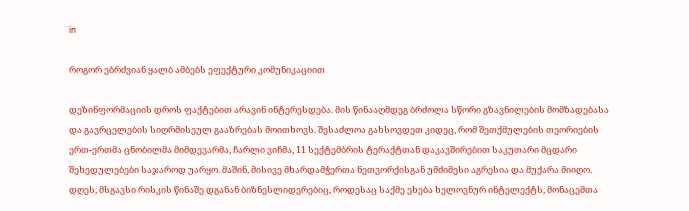in

როგორ ებრძვიან ყალბ ამბებს ეფექტური კომუნიკაციით

დეზინფორმაციის დროს ფაქტებით არავინ ინტერესდება. მის წინააღმდეგ ბრძოლა სწორი გზავნილების მომზადებასა და გავრცელების სიღრმისეულ გააზრებას მოითხოვს. შესაძლოა გახსოვდეთ კიდეც, რომ შეთქმულების თეორიების ერთ-ერთმა ცნობილმა მიმდევარმა, ჩარლი ვიჩმა, 11 სექტემბრის ტერაქტთან დაკავშირებით საკუთარი მცდარი შეხედულებები საჯაროდ უარყო. მაშინ, მისივე მხარდამჭერთა ნეთვორქისგან უმძიმესი აგრესია და მუქარა მიიღო. დღეს, მსგავსი რისკის წინაშე დგანან ბიზნესლიდერებიც, როდესაც საქმე ეხება ხელოვნურ ინტელექტს, მონაცემთა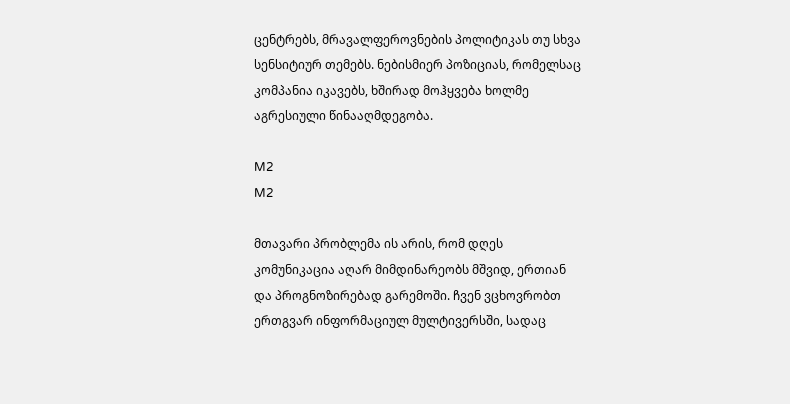ცენტრებს, მრავალფეროვნების პოლიტიკას თუ სხვა სენსიტიურ თემებს. ნებისმიერ პოზიციას, რომელსაც კომპანია იკავებს, ხშირად მოჰყვება ხოლმე აგრესიული წინააღმდეგობა.

M2
M2

მთავარი პრობლემა ის არის, რომ დღეს კომუნიკაცია აღარ მიმდინარეობს მშვიდ, ერთიან და პროგნოზირებად გარემოში. ჩვენ ვცხოვრობთ ერთგვარ ინფორმაციულ მულტივერსში, სადაც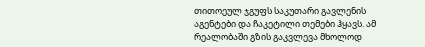თითოეულ ჯგუფს საკუთარი გავლენის აგენტები და ჩაკეტილი თემები ჰყავს. ამ რეალობაში გზის გაკვლევა მხოლოდ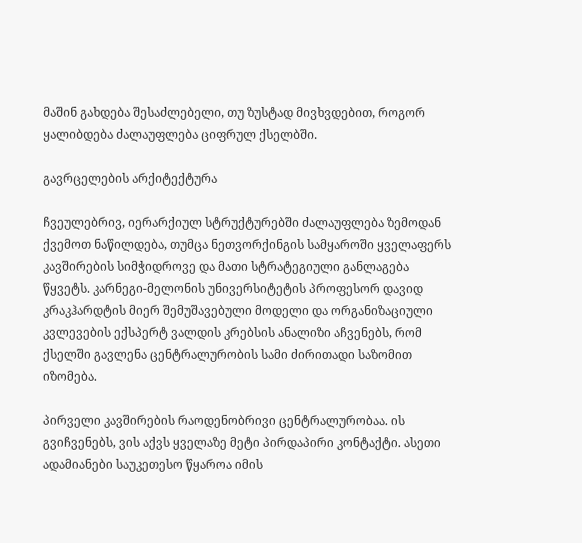მაშინ გახდება შესაძლებელი, თუ ზუსტად მივხვდებით, როგორ ყალიბდება ძალაუფლება ციფრულ ქსელბში.

გავრცელების არქიტექტურა

ჩვეულებრივ, იერარქიულ სტრუქტურებში ძალაუფლება ზემოდან ქვემოთ ნაწილდება, თუმცა ნეთვორქინგის სამყაროში ყველაფერს კავშირების სიმჭიდროვე და მათი სტრატეგიული განლაგება წყვეტს. კარნეგი-მელონის უნივერსიტეტის პროფესორ დავიდ კრაკჰარდტის მიერ შემუშავებული მოდელი და ორგანიზაციული კვლევების ექსპერტ ვალდის კრებსის ანალიზი აჩვენებს, რომ ქსელში გავლენა ცენტრალურობის სამი ძირითადი საზომით იზომება.

პირველი კავშირების რაოდენობრივი ცენტრალურობაა. ის გვიჩვენებს, ვის აქვს ყველაზე მეტი პირდაპირი კონტაქტი. ასეთი ადამიანები საუკეთესო წყაროა იმის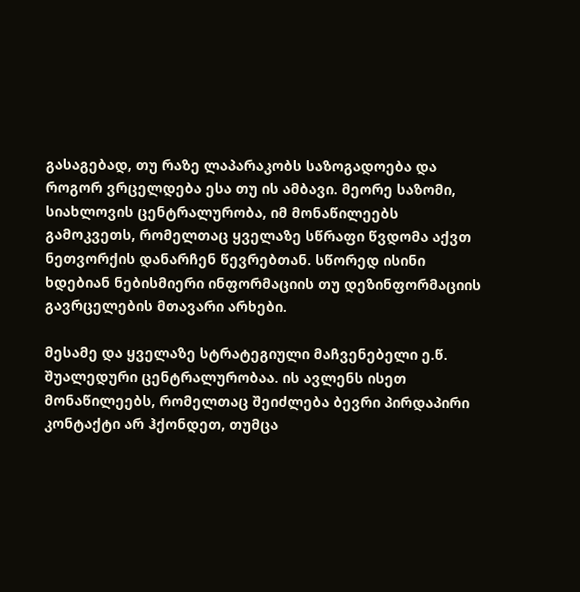გასაგებად, თუ რაზე ლაპარაკობს საზოგადოება და როგორ ვრცელდება ესა თუ ის ამბავი. მეორე საზომი, სიახლოვის ცენტრალურობა, იმ მონაწილეებს გამოკვეთს, რომელთაც ყველაზე სწრაფი წვდომა აქვთ ნეთვორქის დანარჩენ წევრებთან. სწორედ ისინი ხდებიან ნებისმიერი ინფორმაციის თუ დეზინფორმაციის გავრცელების მთავარი არხები.

მესამე და ყველაზე სტრატეგიული მაჩვენებელი ე.წ. შუალედური ცენტრალურობაა. ის ავლენს ისეთ მონაწილეებს, რომელთაც შეიძლება ბევრი პირდაპირი კონტაქტი არ ჰქონდეთ, თუმცა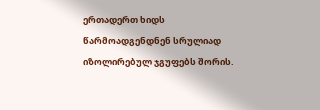ერთადერთ ხიდს წარმოადგენდნენ სრულიად იზოლირებულ ჯგუფებს შორის.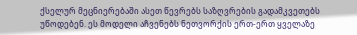ქსელურ მეცნიერებაში ასეთ წევრებს საზღვრების გადამკვეთებს უწოდებენ. ეს მოდელი აჩვენებს ნეთვორქის ერთ-ერთ ყველაზე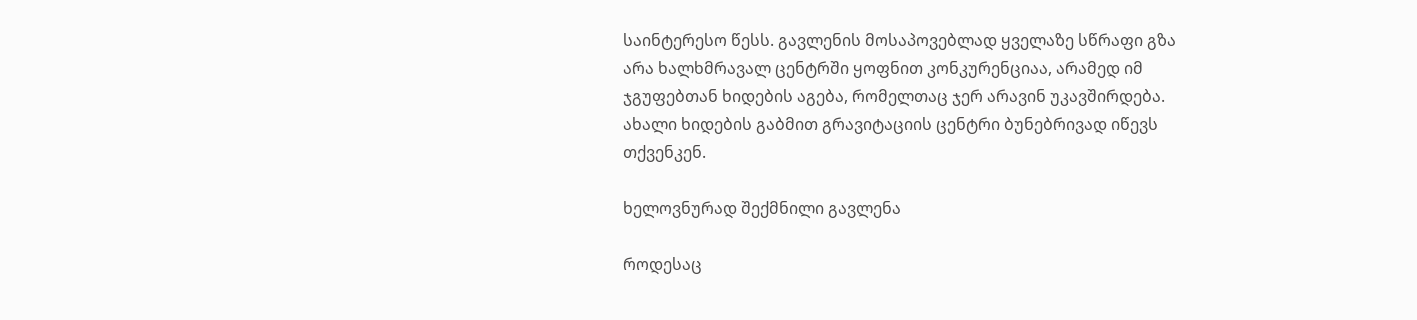საინტერესო წესს. გავლენის მოსაპოვებლად ყველაზე სწრაფი გზა არა ხალხმრავალ ცენტრში ყოფნით კონკურენციაა, არამედ იმ ჯგუფებთან ხიდების აგება, რომელთაც ჯერ არავინ უკავშირდება. ახალი ხიდების გაბმით გრავიტაციის ცენტრი ბუნებრივად იწევს თქვენკენ.

ხელოვნურად შექმნილი გავლენა

როდესაც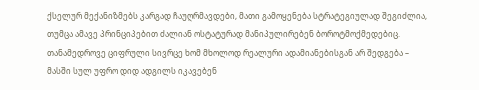ქსელურ მექანიზმებს კარგად ჩაუღრმავდები, მათი გამოყენება სტრატეგიულად შეგიძლია, თუმცა ამავე პრინციპებით ძალიან ოსტატურად მანიპულირებენ ბოროტმოქმედებიც. თანამედროვე ციფრული სივრცე ხომ მხოლოდ რეალური ადამიანებისგან არ შედგება – მასში სულ უფრო დიდ ადგილს იკავებენ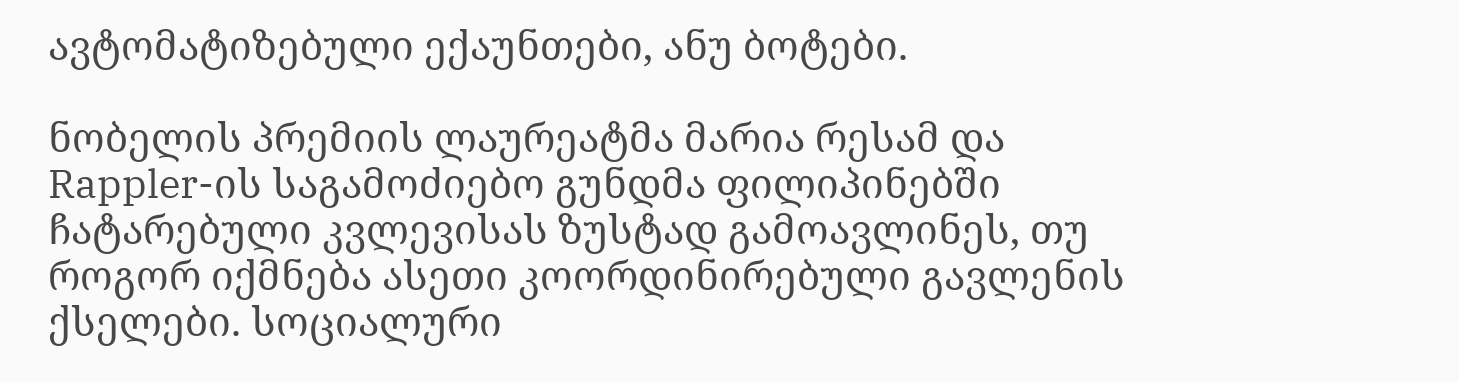ავტომატიზებული ექაუნთები, ანუ ბოტები.

ნობელის პრემიის ლაურეატმა მარია რესამ და Rappler-ის საგამოძიებო გუნდმა ფილიპინებში ჩატარებული კვლევისას ზუსტად გამოავლინეს, თუ როგორ იქმნება ასეთი კოორდინირებული გავლენის ქსელები. სოციალური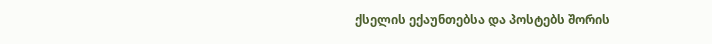ქსელის ექაუნთებსა და პოსტებს შორის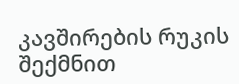კავშირების რუკის შექმნით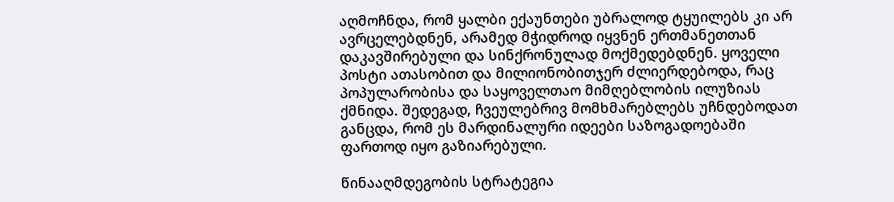აღმოჩნდა, რომ ყალბი ექაუნთები უბრალოდ ტყუილებს კი არ ავრცელებდნენ, არამედ მჭიდროდ იყვნენ ერთმანეთთან დაკავშირებული და სინქრონულად მოქმედებდნენ. ყოველი პოსტი ათასობით და მილიონობითჯერ ძლიერდებოდა, რაც პოპულარობისა და საყოველთაო მიმღებლობის ილუზიას ქმნიდა. შედეგად, ჩვეულებრივ მომხმარებლებს უჩნდებოდათ განცდა, რომ ეს მარდინალური იდეები საზოგადოებაში ფართოდ იყო გაზიარებული.

წინააღმდეგობის სტრატეგია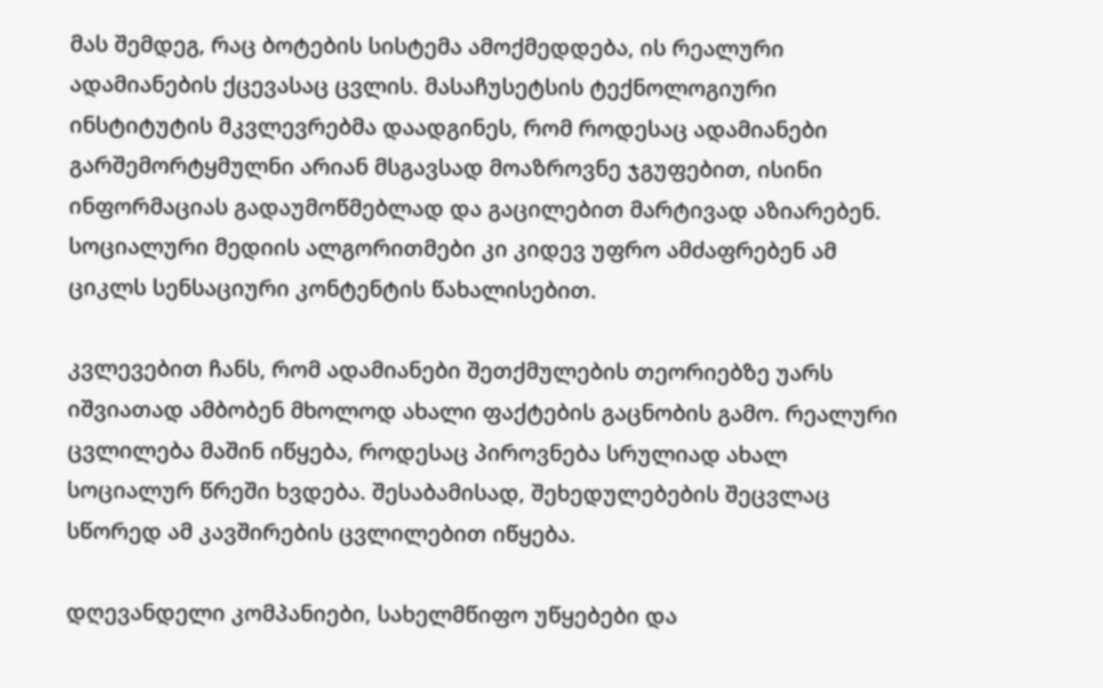მას შემდეგ, რაც ბოტების სისტემა ამოქმედდება, ის რეალური ადამიანების ქცევასაც ცვლის. მასაჩუსეტსის ტექნოლოგიური ინსტიტუტის მკვლევრებმა დაადგინეს, რომ როდესაც ადამიანები გარშემორტყმულნი არიან მსგავსად მოაზროვნე ჯგუფებით, ისინი ინფორმაციას გადაუმოწმებლად და გაცილებით მარტივად აზიარებენ. სოციალური მედიის ალგორითმები კი კიდევ უფრო ამძაფრებენ ამ ციკლს სენსაციური კონტენტის წახალისებით.

კვლევებით ჩანს, რომ ადამიანები შეთქმულების თეორიებზე უარს იშვიათად ამბობენ მხოლოდ ახალი ფაქტების გაცნობის გამო. რეალური ცვლილება მაშინ იწყება, როდესაც პიროვნება სრულიად ახალ სოციალურ წრეში ხვდება. შესაბამისად, შეხედულებების შეცვლაც სწორედ ამ კავშირების ცვლილებით იწყება.

დღევანდელი კომპანიები, სახელმწიფო უწყებები და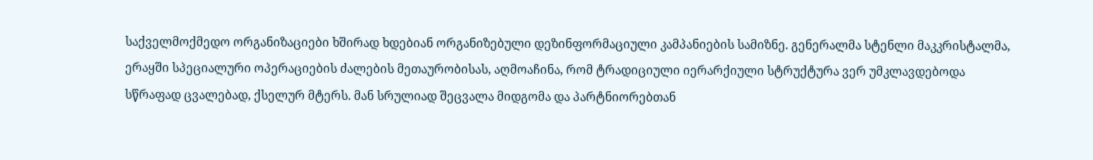საქველმოქმედო ორგანიზაციები ხშირად ხდებიან ორგანიზებული დეზინფორმაციული კამპანიების სამიზნე. გენერალმა სტენლი მაკკრისტალმა, ერაყში სპეციალური ოპერაციების ძალების მეთაურობისას, აღმოაჩინა, რომ ტრადიციული იერარქიული სტრუქტურა ვერ უმკლავდებოდა სწრაფად ცვალებად, ქსელურ მტერს. მან სრულიად შეცვალა მიდგომა და პარტნიორებთან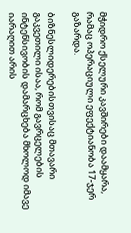მჭიდრო ქსელური კავშირები დაამყარა, რამაც ოპერაციული ეფექტიანობა 17-ჯერ გაზარდა.

ბიზნესლიდერებისთვისაც მთავარი გაკვეთილი ისაა, რომ გავრცელების ინტენსივობის დამარცხება მხოლოდ იმავე იარაღით არის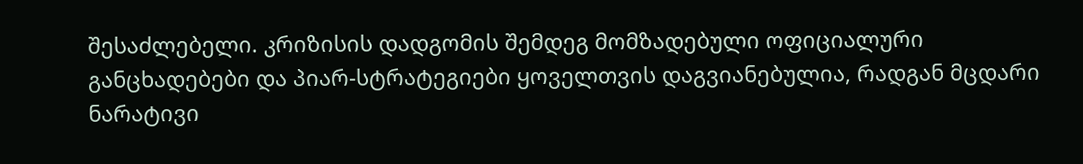შესაძლებელი. კრიზისის დადგომის შემდეგ მომზადებული ოფიციალური განცხადებები და პიარ-სტრატეგიები ყოველთვის დაგვიანებულია, რადგან მცდარი ნარატივი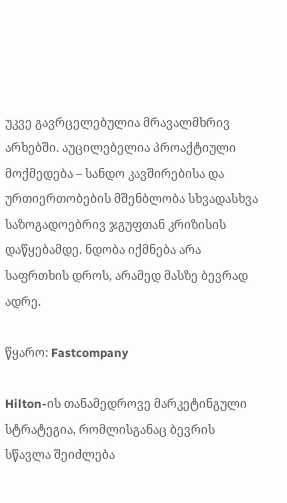უკვე გავრცელებულია მრავალმხრივ არხებში. აუცილებელია პროაქტიული მოქმედება – სანდო კავშირებისა და ურთიერთობების მშენბლობა სხვადასხვა საზოგადოებრივ ჯგუფთან კრიზისის დაწყებამდე. ნდობა იქმნება არა საფრთხის დროს, არამედ მასზე ბევრად ადრე.

წყარო: Fastcompany

Hilton-ის თანამედროვე მარკეტინგული სტრატეგია, რომლისგანაც ბევრის სწავლა შეიძლება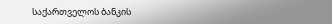საქართველოს ბანკის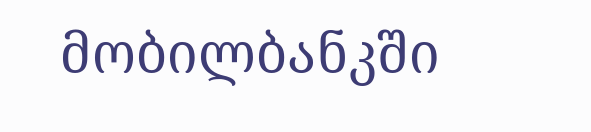მობილბანკში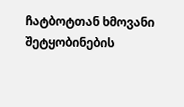ჩატბოტთან ხმოვანი შეტყობინების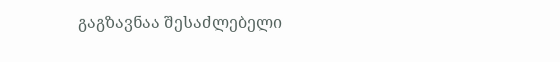გაგზავნაა შესაძლებელი